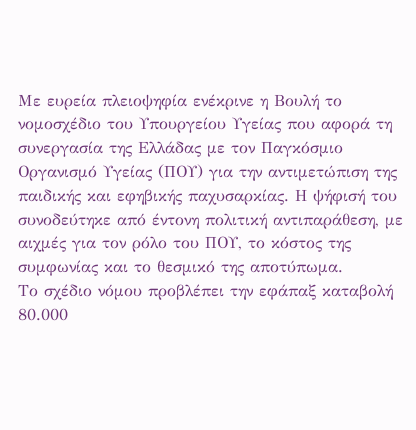Με ευρεία πλειοψηφία ενέκρινε η Βουλή το νομοσχέδιο του Υπουργείου Υγείας που αφορά τη συνεργασία της Ελλάδας με τον Παγκόσμιο Οργανισμό Υγείας (ΠΟΥ) για την αντιμετώπιση της παιδικής και εφηβικής παχυσαρκίας. Η ψήφισή του συνοδεύτηκε από έντονη πολιτική αντιπαράθεση, με αιχμές για τον ρόλο του ΠΟΥ, το κόστος της συμφωνίας και το θεσμικό της αποτύπωμα.
Το σχέδιο νόμου προβλέπει την εφάπαξ καταβολή 80.000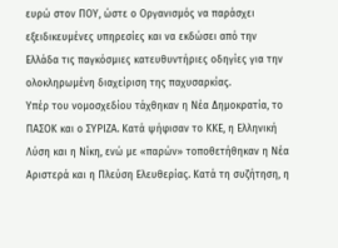ευρώ στον ΠΟΥ, ώστε ο Οργανισμός να παράσχει εξειδικευμένες υπηρεσίες και να εκδώσει από την Ελλάδα τις παγκόσμιες κατευθυντήριες οδηγίες για την ολοκληρωμένη διαχείριση της παχυσαρκίας.
Υπέρ του νομοσχεδίου τάχθηκαν η Νέα Δημοκρατία, το ΠΑΣΟΚ και ο ΣΥΡΙΖΑ. Κατά ψήφισαν το ΚΚΕ, η Ελληνική Λύση και η Νίκη, ενώ με «παρών» τοποθετήθηκαν η Νέα Αριστερά και η Πλεύση Ελευθερίας. Κατά τη συζήτηση, η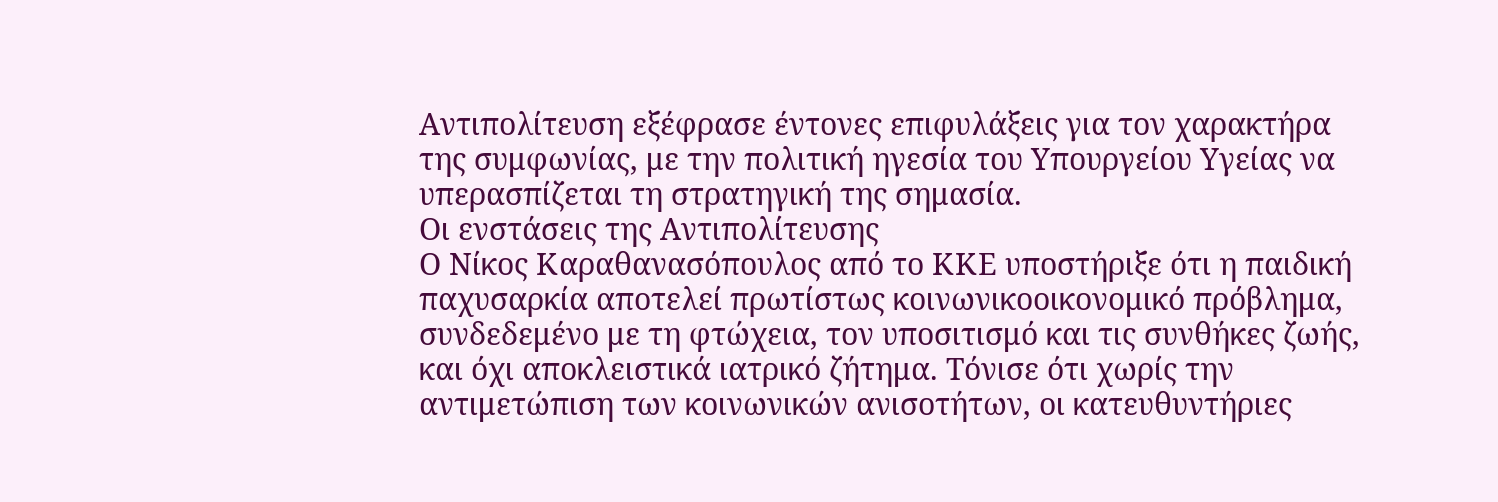Αντιπολίτευση εξέφρασε έντονες επιφυλάξεις για τον χαρακτήρα της συμφωνίας, με την πολιτική ηγεσία του Υπουργείου Υγείας να υπερασπίζεται τη στρατηγική της σημασία.
Οι ενστάσεις της Αντιπολίτευσης
Ο Νίκος Καραθανασόπουλος από το ΚΚΕ υποστήριξε ότι η παιδική παχυσαρκία αποτελεί πρωτίστως κοινωνικοοικονομικό πρόβλημα, συνδεδεμένο με τη φτώχεια, τον υποσιτισμό και τις συνθήκες ζωής, και όχι αποκλειστικά ιατρικό ζήτημα. Τόνισε ότι χωρίς την αντιμετώπιση των κοινωνικών ανισοτήτων, οι κατευθυντήριες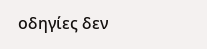οδηγίες δεν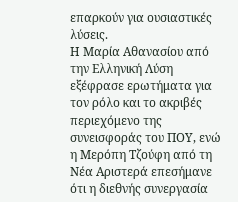επαρκούν για ουσιαστικές λύσεις.
Η Μαρία Αθανασίου από την Ελληνική Λύση εξέφρασε ερωτήματα για τον ρόλο και το ακριβές περιεχόμενο της συνεισφοράς του ΠΟΥ, ενώ η Μερόπη Τζούφη από τη Νέα Αριστερά επεσήμανε ότι η διεθνής συνεργασία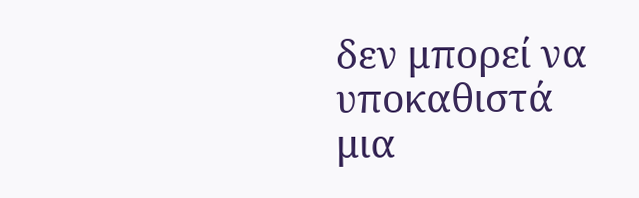δεν μπορεί να υποκαθιστά μια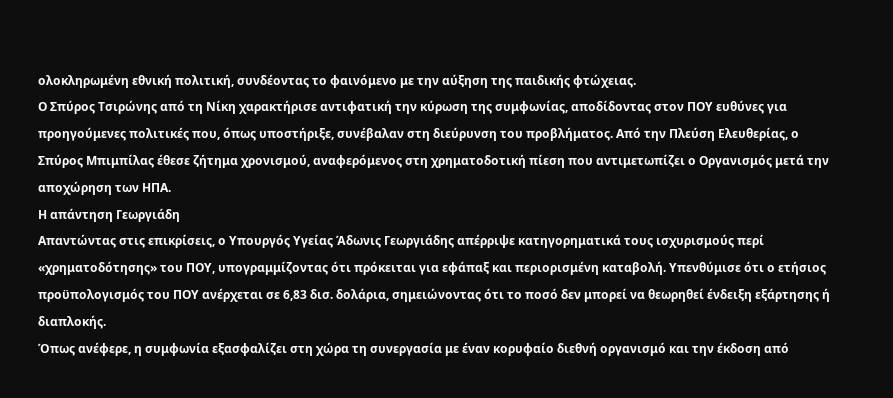ολοκληρωμένη εθνική πολιτική, συνδέοντας το φαινόμενο με την αύξηση της παιδικής φτώχειας.
Ο Σπύρος Τσιρώνης από τη Νίκη χαρακτήρισε αντιφατική την κύρωση της συμφωνίας, αποδίδοντας στον ΠΟΥ ευθύνες για προηγούμενες πολιτικές που, όπως υποστήριξε, συνέβαλαν στη διεύρυνση του προβλήματος. Από την Πλεύση Ελευθερίας, ο Σπύρος Μπιμπίλας έθεσε ζήτημα χρονισμού, αναφερόμενος στη χρηματοδοτική πίεση που αντιμετωπίζει ο Οργανισμός μετά την αποχώρηση των ΗΠΑ.
Η απάντηση Γεωργιάδη
Απαντώντας στις επικρίσεις, ο Υπουργός Υγείας Άδωνις Γεωργιάδης απέρριψε κατηγορηματικά τους ισχυρισμούς περί «χρηματοδότησης» του ΠΟΥ, υπογραμμίζοντας ότι πρόκειται για εφάπαξ και περιορισμένη καταβολή. Υπενθύμισε ότι ο ετήσιος προϋπολογισμός του ΠΟΥ ανέρχεται σε 6,83 δισ. δολάρια, σημειώνοντας ότι το ποσό δεν μπορεί να θεωρηθεί ένδειξη εξάρτησης ή διαπλοκής.
Όπως ανέφερε, η συμφωνία εξασφαλίζει στη χώρα τη συνεργασία με έναν κορυφαίο διεθνή οργανισμό και την έκδοση από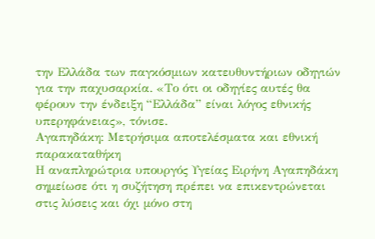την Ελλάδα των παγκόσμιων κατευθυντήριων οδηγιών για την παχυσαρκία. «Το ότι οι οδηγίες αυτές θα φέρουν την ένδειξη “Ελλάδα” είναι λόγος εθνικής υπερηφάνειας», τόνισε.
Αγαπηδάκη: Μετρήσιμα αποτελέσματα και εθνική παρακαταθήκη
Η αναπληρώτρια υπουργός Υγείας Ειρήνη Αγαπηδάκη σημείωσε ότι η συζήτηση πρέπει να επικεντρώνεται στις λύσεις και όχι μόνο στη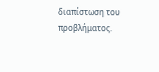διαπίστωση του προβλήματος.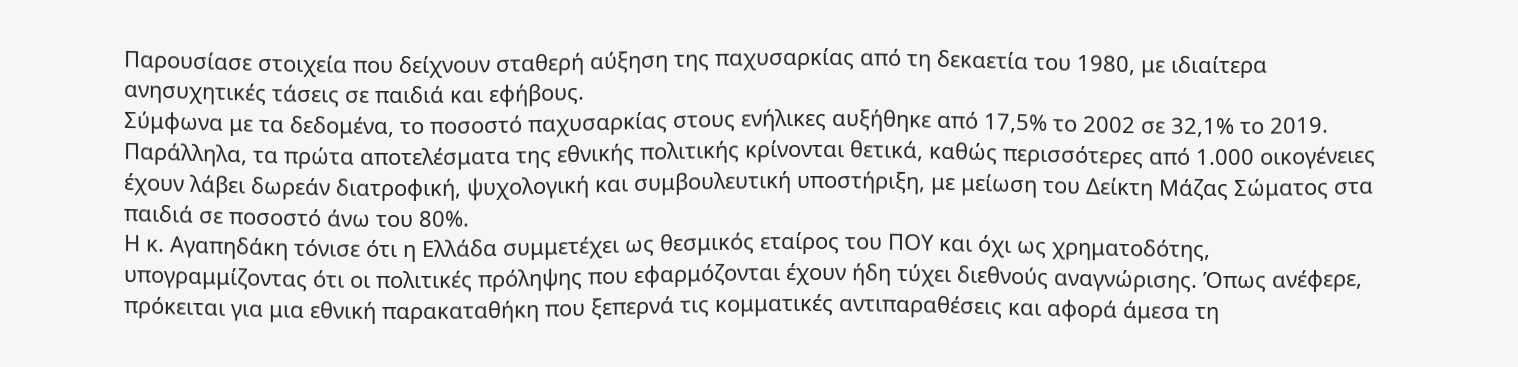Παρουσίασε στοιχεία που δείχνουν σταθερή αύξηση της παχυσαρκίας από τη δεκαετία του 1980, με ιδιαίτερα ανησυχητικές τάσεις σε παιδιά και εφήβους.
Σύμφωνα με τα δεδομένα, το ποσοστό παχυσαρκίας στους ενήλικες αυξήθηκε από 17,5% το 2002 σε 32,1% το 2019. Παράλληλα, τα πρώτα αποτελέσματα της εθνικής πολιτικής κρίνονται θετικά, καθώς περισσότερες από 1.000 οικογένειες έχουν λάβει δωρεάν διατροφική, ψυχολογική και συμβουλευτική υποστήριξη, με μείωση του Δείκτη Μάζας Σώματος στα παιδιά σε ποσοστό άνω του 80%.
Η κ. Αγαπηδάκη τόνισε ότι η Ελλάδα συμμετέχει ως θεσμικός εταίρος του ΠΟΥ και όχι ως χρηματοδότης, υπογραμμίζοντας ότι οι πολιτικές πρόληψης που εφαρμόζονται έχουν ήδη τύχει διεθνούς αναγνώρισης. Όπως ανέφερε, πρόκειται για μια εθνική παρακαταθήκη που ξεπερνά τις κομματικές αντιπαραθέσεις και αφορά άμεσα τη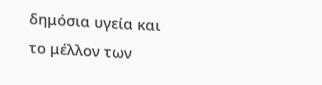δημόσια υγεία και το μέλλον των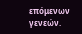επόμενων γενεών.